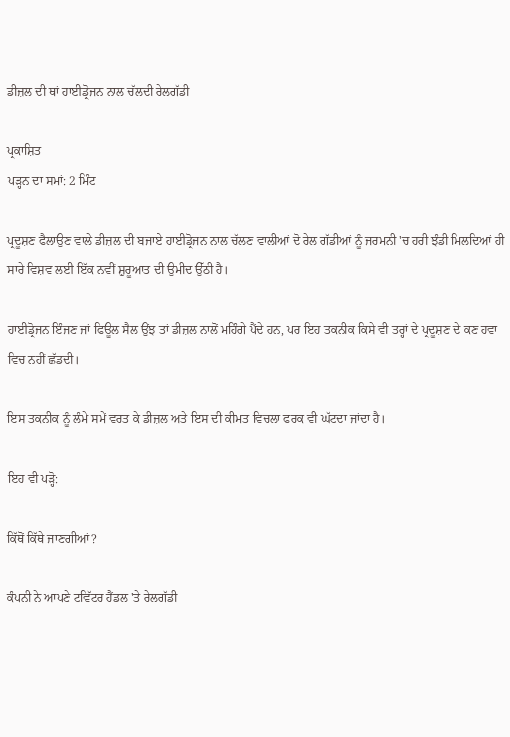ਡੀਜ਼ਲ ਦੀ ਥਾਂ ਹਾਈਡ੍ਰੋਜਨ ਨਾਲ ਚੱਲਦੀ ਰੇਲਗੱਡੀ

ਪ੍ਰਕਾਸ਼ਿਤ
ਪੜ੍ਹਨ ਦਾ ਸਮਾਂ: 2 ਮਿੰਟ

ਪ੍ਰਦੂਸ਼ਣ ਫੈਲਾਉਣ ਵਾਲੇ ਡੀਜ਼ਲ ਦੀ ਬਜਾਏ ਹਾਈਡ੍ਰੋਜਨ ਨਾਲ ਚੱਲਣ ਵਾਲੀਆਂ ਦੋ ਰੇਲ ਗੱਡੀਆਂ ਨੂੰ ਜਰਮਨੀ 'ਚ ਹਰੀ ਝੰਡੀ ਮਿਲਦਿਆਂ ਹੀ ਸਾਰੇ ਵਿਸ਼ਵ ਲਈ ਇੱਕ ਨਵੀਂ ਸ਼ੁਰੂਆਤ ਦੀ ਉਮੀਦ ਉੱਠੀ ਹੈ।

ਹਾਈਡ੍ਰੋਜਨ ਇੰਜਣ ਜਾਂ ਫਿਊਲ ਸੈਲ ਉਂਝ ਤਾਂ ਡੀਜ਼ਲ ਨਾਲੋਂ ਮਹਿੰਗੇ ਪੈਂਦੇ ਹਨ, ਪਰ ਇਹ ਤਕਨੀਕ ਕਿਸੇ ਵੀ ਤਰ੍ਹਾਂ ਦੇ ਪ੍ਰਦੂਸ਼ਣ ਦੇ ਕਣ ਹਵਾ ਵਿਚ ਨਹੀਂ ਛੱਡਦੀ।

ਇਸ ਤਕਨੀਕ ਨੂੰ ਲੰਮੇ ਸਮੇਂ ਵਰਤ ਕੇ ਡੀਜ਼ਲ ਅਤੇ ਇਸ ਦੀ ਕੀਮਤ ਵਿਚਲਾ ਫਰਕ ਵੀ ਘੱਟਦਾ ਜਾਂਦਾ ਹੈ।

ਇਹ ਵੀ ਪੜ੍ਹੋ:

ਕਿੱਥੋਂ ਕਿੱਥੇ ਜਾਣਗੀਆਂ?

ਕੰਪਨੀ ਨੇ ਆਪਣੇ ਟਵਿੱਟਰ ਹੈਂਡਲ 'ਤੇ ਰੇਲਗੱਡੀ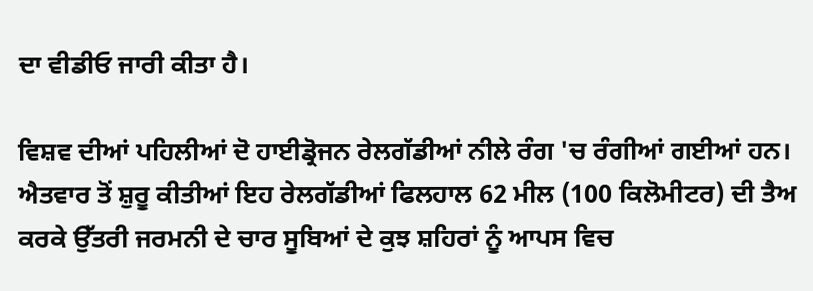ਦਾ ਵੀਡੀਓ ਜਾਰੀ ਕੀਤਾ ਹੈ।

ਵਿਸ਼ਵ ਦੀਆਂ ਪਹਿਲੀਆਂ ਦੋ ਹਾਈਡ੍ਰੋਜਨ ਰੇਲਗੱਡੀਆਂ ਨੀਲੇ ਰੰਗ 'ਚ ਰੰਗੀਆਂ ਗਈਆਂ ਹਨ। ਐਤਵਾਰ ਤੋਂ ਸ਼ੁਰੂ ਕੀਤੀਆਂ ਇਹ ਰੇਲਗੱਡੀਆਂ ਫਿਲਹਾਲ 62 ਮੀਲ (100 ਕਿਲੋਮੀਟਰ) ਦੀ ਤੈਅ ਕਰਕੇ ਉੱਤਰੀ ਜਰਮਨੀ ਦੇ ਚਾਰ ਸੂਬਿਆਂ ਦੇ ਕੁਝ ਸ਼ਹਿਰਾਂ ਨੂੰ ਆਪਸ ਵਿਚ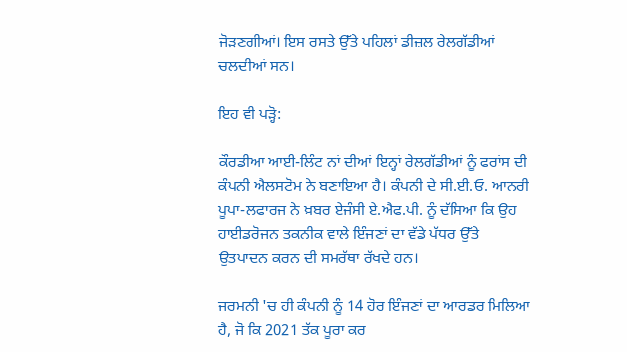ਜੋੜਣਗੀਆਂ। ਇਸ ਰਸਤੇ ਉੱਤੇ ਪਹਿਲਾਂ ਡੀਜ਼ਲ ਰੇਲਗੱਡੀਆਂ ਚਲਦੀਆਂ ਸਨ।

ਇਹ ਵੀ ਪੜ੍ਹੋ:

ਕੌਰਡੀਆ ਆਈ-ਲਿੰਟ ਨਾਂ ਦੀਆਂ ਇਨ੍ਹਾਂ ਰੇਲਗੱਡੀਆਂ ਨੂੰ ਫਰਾਂਸ ਦੀ ਕੰਪਨੀ ਐਲਸਟੋਮ ਨੇ ਬਣਾਇਆ ਹੈ। ਕੰਪਨੀ ਦੇ ਸੀ.ਈ.ਓ. ਆਨਰੀ ਪੂਪਾ-ਲਫਾਰਜ ਨੇ ਖ਼ਬਰ ਏਜੰਸੀ ਏ.ਐਫ.ਪੀ. ਨੂੰ ਦੱਸਿਆ ਕਿ ਉਹ ਹਾਈਡਰੋਜਨ ਤਕਨੀਕ ਵਾਲੇ ਇੰਜਣਾਂ ਦਾ ਵੱਡੇ ਪੱਧਰ ਉੱਤੇ ਉਤਪਾਦਨ ਕਰਨ ਦੀ ਸਮਰੱਥਾ ਰੱਖਦੇ ਹਨ।

ਜਰਮਨੀ 'ਚ ਹੀ ਕੰਪਨੀ ਨੂੰ 14 ਹੋਰ ਇੰਜਣਾਂ ਦਾ ਆਰਡਰ ਮਿਲਿਆ ਹੈ, ਜੋ ਕਿ 2021 ਤੱਕ ਪੂਰਾ ਕਰ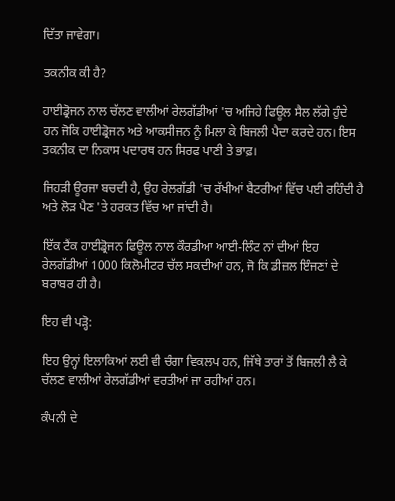ਦਿੱਤਾ ਜਾਵੇਗਾ।

ਤਕਨੀਕ ਕੀ ਹੈ?

ਹਾਈਡ੍ਰੋਜਨ ਨਾਲ ਚੱਲਣ ਵਾਲੀਆਂ ਰੇਲਗੱਡੀਆਂ 'ਚ ਅਜਿਹੇ ਫਿਊਲ ਸੈਲ ਲੱਗੇ ਹੁੰਦੇ ਹਨ ਜੋਕਿ ਹਾਈਡ੍ਰੋਜਨ ਅਤੇ ਆਕਸੀਜਨ ਨੂੰ ਮਿਲਾ ਕੇ ਬਿਜਲੀ ਪੈਦਾ ਕਰਦੇ ਹਨ। ਇਸ ਤਕਨੀਕ ਦਾ ਨਿਕਾਸ ਪਦਾਰਥ ਹਨ ਸਿਰਫ ਪਾਣੀ ਤੇ ਭਾਫ਼।

ਜਿਹੜੀ ਊਰਜਾ ਬਚਦੀ ਹੈ, ਉਹ ਰੇਲਗੱਡੀ 'ਚ ਰੱਖੀਆਂ ਬੈਟਰੀਆਂ ਵਿੱਚ ਪਈ ਰਹਿੰਦੀ ਹੈ ਅਤੇ ਲੋੜ ਪੈਣ 'ਤੇ ਹਰਕਤ ਵਿੱਚ ਆ ਜਾਂਦੀ ਹੈ।

ਇੱਕ ਟੈਂਕ ਹਾਈਡ੍ਰੋਜਨ ਫਿਊਲ ਨਾਲ ਕੌਰਡੀਆ ਆਈ-ਲਿੰਟ ਨਾਂ ਦੀਆਂ ਇਹ ਰੇਲਗੱਡੀਆਂ 1000 ਕਿਲੋਮੀਟਰ ਚੱਲ ਸਕਦੀਆਂ ਹਨ, ਜੋ ਕਿ ਡੀਜ਼ਲ ਇੰਜਣਾਂ ਦੇ ਬਰਾਬਰ ਹੀ ਹੈ।

ਇਹ ਵੀ ਪੜ੍ਹੋ:

ਇਹ ਉਨ੍ਹਾਂ ਇਲਾਕਿਆਂ ਲਈ ਵੀ ਚੰਗਾ ਵਿਕਲਪ ਹਨ, ਜਿੱਥੇ ਤਾਰਾਂ ਤੋਂ ਬਿਜਲੀ ਲੈ ਕੇ ਚੱਲਣ ਵਾਲੀਆਂ ਰੇਲਗੱਡੀਆਂ ਵਰਤੀਆਂ ਜਾ ਰਹੀਆਂ ਹਨ।

ਕੰਪਨੀ ਦੇ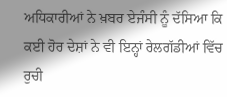ਅਧਿਕਾਰੀਆਂ ਨੇ ਖ਼ਬਰ ਏਜੰਸੀ ਨੂੰ ਦੱਸਿਆ ਕਿ ਕਈ ਹੋਰ ਦੇਸ਼ਾਂ ਨੇ ਵੀ ਇਨ੍ਹਾਂ ਰੇਲਗੱਡੀਆਂ ਵਿੱਚ ਰੁਚੀ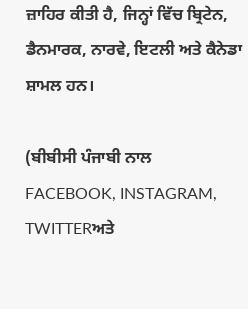ਜ਼ਾਹਿਰ ਕੀਤੀ ਹੈ, ਜਿਨ੍ਹਾਂ ਵਿੱਚ ਬ੍ਰਿਟੇਨ, ਡੈਨਮਾਰਕ, ਨਾਰਵੇ, ਇਟਲੀ ਅਤੇ ਕੈਨੇਡਾ ਸ਼ਾਮਲ ਹਨ।

(ਬੀਬੀਸੀ ਪੰਜਾਬੀ ਨਾਲ FACEBOOK, INSTAGRAM, TWITTERਅਤੇ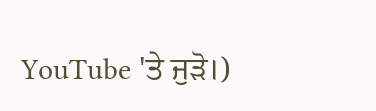YouTube 'ਤੇ ਜੁੜੋ।)